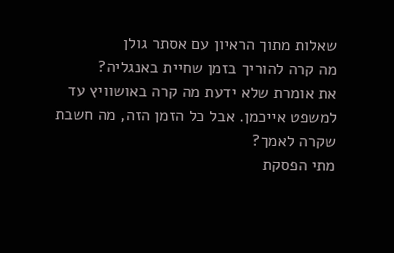שאלות מתוך הראיון עם אסתר גולן
מה קרה להוריך בזמן שחיית באנגליה?
את אומרת שלא ידעת מה קרה באושוויץ עד למשפט אייכמן. אבל כל הזמן הזה, מה חשבת שקרה לאמך?
מתי הפסקת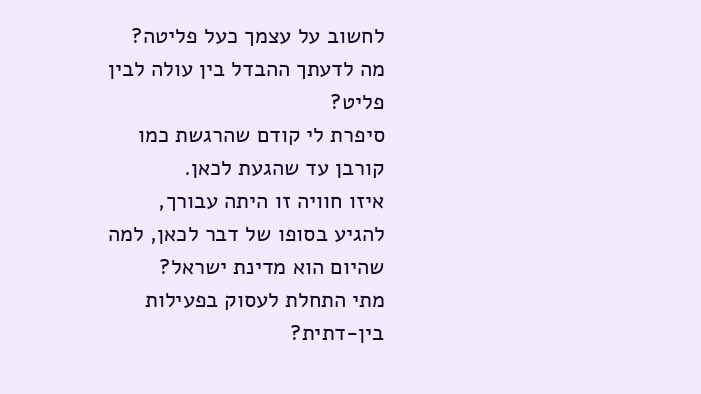לחשוב על עצמך כעל פליטה?
מה לדעתך ההבדל בין עולה לבין פליט?
סיפרת לי קודם שהרגשת כמו קורבן עד שהגעת לכאן.
איזו חוויה זו היתה עבורך, להגיע בסופו של דבר לכאן, למה שהיום הוא מדינת ישראל?
מתי התחלת לעסוק בפעילות בין-דתית?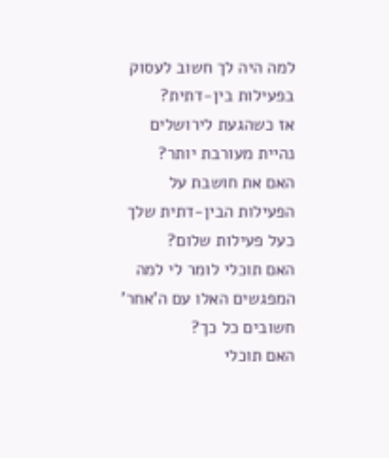למה היה לך חשוב לעסוק בפעילות בין-דתית?
אז כשהגעת לירושלים נהיית מעורבת יותר?
האם את חושבת על הפעילות הבין-דתית שלך כעל פעילות שלום?
האם תוכלי לומר לי למה המפגשים האלו עם ה'אחר' חשובים כל כך?
האם תוכלי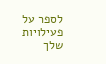לספר על פעילויות שלך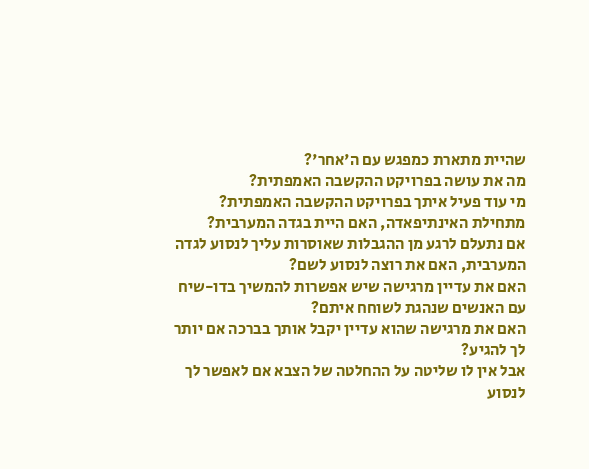שהיית מתארת כמפגש עם ה'אחר'?
מה את עושה בפרויקט ההקשבה האמפתית?
מי עוד פעיל איתך בפרויקט ההקשבה האמפתית?
מתחילת האינתיפאדה, האם היית בגדה המערבית?
אם נתעלם לרגע מן ההגבלות שאוסרות עליך לנסוע לגדה המערבית, האם את רוצה לנסוע לשם?
האם את עדיין מרגישה שיש אפשרות להמשיך בדו-שיח עם האנשים שנהגת לשוחח איתם?
האם את מרגישה שהוא עדיין יקבל אותך בברכה אם יותר לך להגיע?
אבל אין לו שליטה על ההחלטה של הצבא אם לאפשר לך לנסוע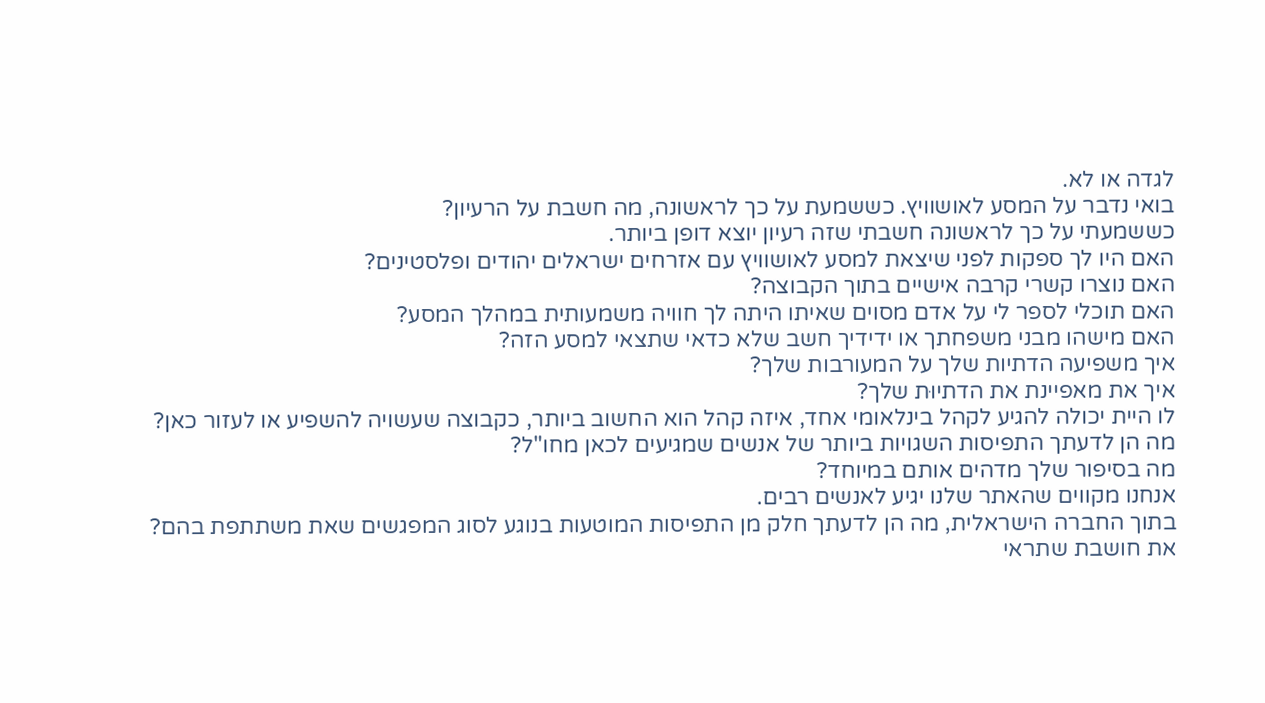לגדה או לא.
בואי נדבר על המסע לאושוויץ. כששמעת על כך לראשונה, מה חשבת על הרעיון?
כששמעתי על כך לראשונה חשבתי שזה רעיון יוצא דופן ביותר.
האם היו לך ספקות לפני שיצאת למסע לאושוויץ עם אזרחים ישראלים יהודים ופלסטינים?
האם נוצרו קשרי קרבה אישיים בתוך הקבוצה?
האם תוכלי לספר לי על אדם מסוים שאיתו היתה לך חוויה משמעותית במהלך המסע?
האם מישהו מבני משפחתך או ידידיך חשב שלא כדאי שתצאי למסע הזה?
איך משפיעה הדתיות שלך על המעורבות שלך?
איך את מאפיינת את הדתיוּת שלך?
לו היית יכולה להגיע לקהל בינלאומי אחד, איזה קהל הוא החשוב ביותר, כקבוצה שעשויה להשפיע או לעזור כאן?
מה הן לדעתך התפיסות השגויות ביותר של אנשים שמגיעים לכאן מחו"ל?
מה בסיפור שלך מדהים אותם במיוחד?
אנחנו מקווים שהאתר שלנו יגיע לאנשים רבים.
בתוך החברה הישראלית, מה הן לדעתך חלק מן התפיסות המוטעות בנוגע לסוג המפגשים שאת משתתפת בהם?
את חושבת שתראי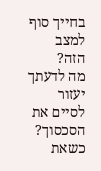בחייך סוף למצב הזה?
מה לדעתך יעזור לסיים את הסכסוך?
כשאת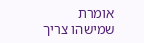אומרת שמישהו צריך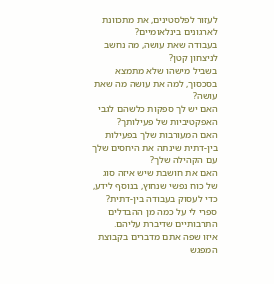לעזור לפלסטינים, את מתכוונת לארגונים בינלאומיים?
בעבודה שאת עושה, מה נחשב לניצחון קטן?
בשביל מישהו שלא מתמצא בסכסוך, למה את עושה מה שאת עושה?
האם יש לך ספקות כלשהם לגבי האפקטיביות של פעילותך?
האם המעורבות שלך בפעילות בין-דתית שינתה את היחסים שלך עם הקהילה שלך?
האם את חושבת שיש איזה סוג של כוח נפשי שנחוץ, בנוסף לידע, כדי לעסוק בעבודה בין-דתית?
ספרי לי על כמה מן ההבדלים התרבותיים שדיברת עליהם.
איזו שפה אתם מדברים בקבוצת המפגש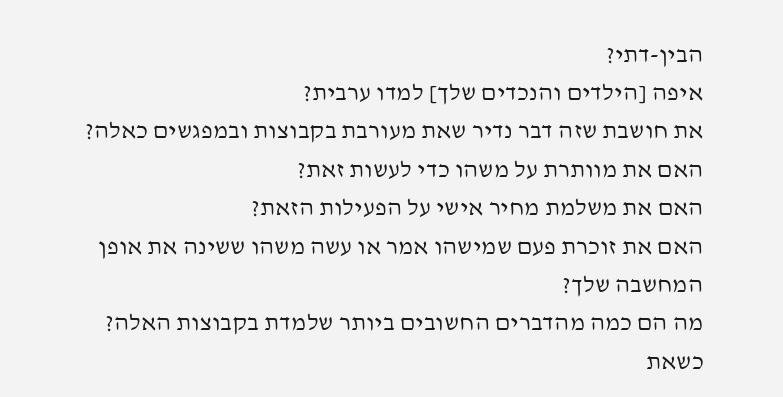הבין-דתי?
איפה [הילדים והנכדים שלך] למדו ערבית?
את חושבת שזה דבר נדיר שאת מעורבת בקבוצות ובמפגשים כאלה?
האם את מוותרת על משהו כדי לעשות זאת?
האם את משלמת מחיר אישי על הפעילות הזאת?
האם את זוכרת פעם שמישהו אמר או עשה משהו ששינה את אופן המחשבה שלך?
מה הם כמה מהדברים החשובים ביותר שלמדת בקבוצות האלה?
כשאת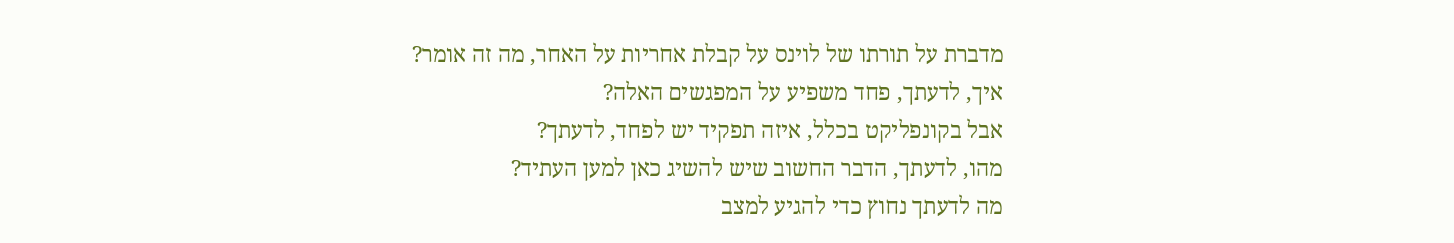מדברת על תורתו של לוינס על קבלת אחריות על האחר, מה זה אומר?
איך, לדעתך, פחד משפיע על המפגשים האלה?
אבל בקונפליקט בכלל, איזה תפקיד יש לפחד, לדעתך?
מהו, לדעתך, הדבר החשוב שיש להשיג כאן למען העתיד?
מה לדעתך נחוץ כדי להגיע למצב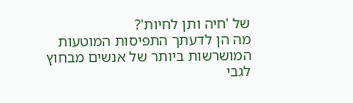של 'חיה ותן לחיות'?
מה הן לדעתך התפיסות המוטעות המושרשות ביותר של אנשים מבחוץ לגבי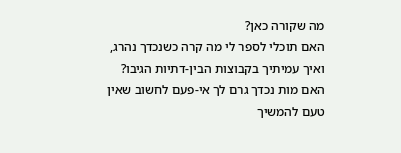מה שקורה כאן?
האם תוכלי לספר לי מה קרה כשנכדך נהרג, ואיך עמיתיך בקבוצות הבין-דתיות הגיבו?
האם מות נכדך גרם לך אי-פעם לחשוב שאין טעם להמשיך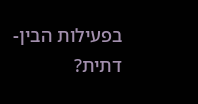בפעילות הבין-דתית?